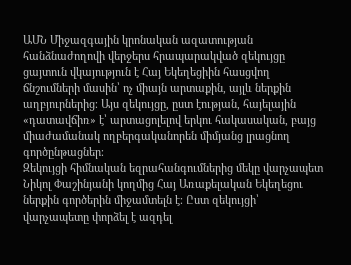ԱՄՆ Միջազգային կրոնական ազատության հանձնաժողովի վերջերս հրապարակված զեկույցը ցայտուն վկայություն է Հայ Եկեղեցիին հասցվող ճնշումների մասին՝ ոչ միայն արտաքին, այլև ներքին աղբյուրներից։ Այս զեկույցը, ըստ էության, հայելային «դատավճիռ» է՝ արտացոլելով երկու հակասական, բայց միաժամանակ ողբերգականորեն միմյանց լրացնող գործընթացներ։
Զեկույցի հիմնական եզրահանգումներից մեկը վարչապետ Նիկոլ Փաշինյանի կողմից Հայ Առաքելական Եկեղեցու ներքին գործերին միջամտելն է։ Ըստ զեկույցի՝ վարչապետը փորձել է ազդել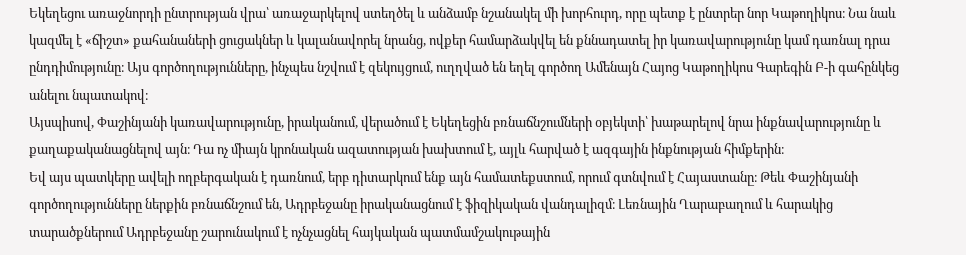Եկեղեցու առաջնորդի ընտրության վրա՝ առաջարկելով ստեղծել և անձամբ նշանակել մի խորհուրդ, որը պետք է ընտրեր նոր Կաթողիկոս։ Նա նաև կազմել է «ճիշտ» քահանաների ցուցակներ և կալանավորել նրանց, ովքեր համարձակվել են քննադատել իր կառավարությունը կամ դառնալ դրա ընդդիմությունը։ Այս գործողությունները, ինչպես նշվում է զեկույցում, ուղղված են եղել գործող Ամենայն Հայոց Կաթողիկոս Գարեգին Բ-ի գահընկեց անելու նպատակով։
Այսպիսով, Փաշինյանի կառավարությունը, իրականում, վերածում է Եկեղեցին բռնաճնշումների օբյեկտի՝ խաթարելով նրա ինքնավարությունը և քաղաքականացնելով այն։ Դա ոչ միայն կրոնական ազատության խախտում է, այլև հարված է ազգային ինքնության հիմքերին։
Եվ այս պատկերը ավելի ողբերգական է դառնում, երբ դիտարկում ենք այն համատեքստում, որում գտնվում է Հայաստանը։ Թեև Փաշինյանի գործողությունները ներքին բռնաճնշում են, Ադրբեջանը իրականացնում է ֆիզիկական վանդալիզմ։ Լեռնային Ղարաբաղում և հարակից տարածքներում Ադրբեջանը շարունակում է ոչնչացնել հայկական պատմամշակութային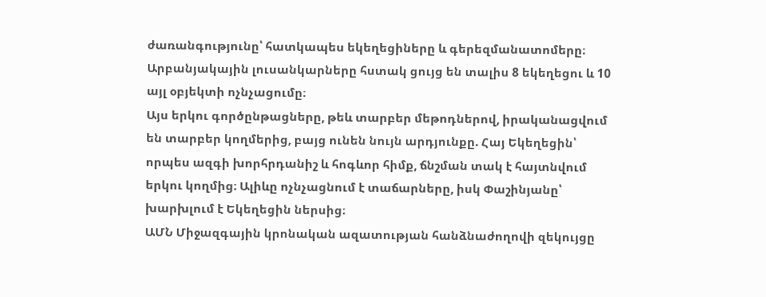ժառանգությունը՝ հատկապես եկեղեցիները և գերեզմանատոմերը։ Արբանյակային լուսանկարները հստակ ցույց են տալիս 8 եկեղեցու և 10 այլ օբյեկտի ոչնչացումը։
Այս երկու գործընթացները, թեև տարբեր մեթոդներով, իրականացվում են տարբեր կողմերից, բայց ունեն նույն արդյունքը. Հայ Եկեղեցին՝ որպես ազգի խորհրդանիշ և հոգևոր հիմք, ճնշման տակ է հայտնվում երկու կողմից։ Ալիևը ոչնչացնում է տաճարները, իսկ Փաշինյանը՝ խարխլում է Եկեղեցին ներսից։
ԱՄՆ Միջազգային կրոնական ազատության հանձնաժողովի զեկույցը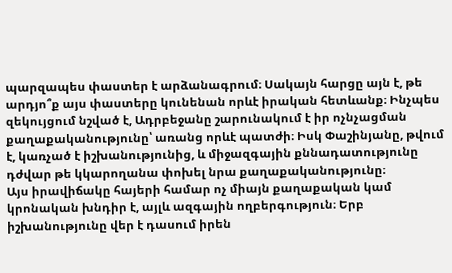պարզապես փաստեր է արձանագրում։ Սակայն հարցը այն է, թե արդյո՞ք այս փաստերը կունենան որևէ իրական հետևանք։ Ինչպես զեկույցում նշված է, Ադրբեջանը շարունակում է իր ոչնչացման քաղաքականությունը՝ առանց որևէ պատժի։ Իսկ Փաշինյանը, թվում է, կառչած է իշխանությունից, և միջազգային քննադատությունը դժվար թե կկարողանա փոխել նրա քաղաքականությունը։
Այս իրավիճակը հայերի համար ոչ միայն քաղաքական կամ կրոնական խնդիր է, այլև ազգային ողբերգություն։ Երբ իշխանությունը վեր է դասում իրեն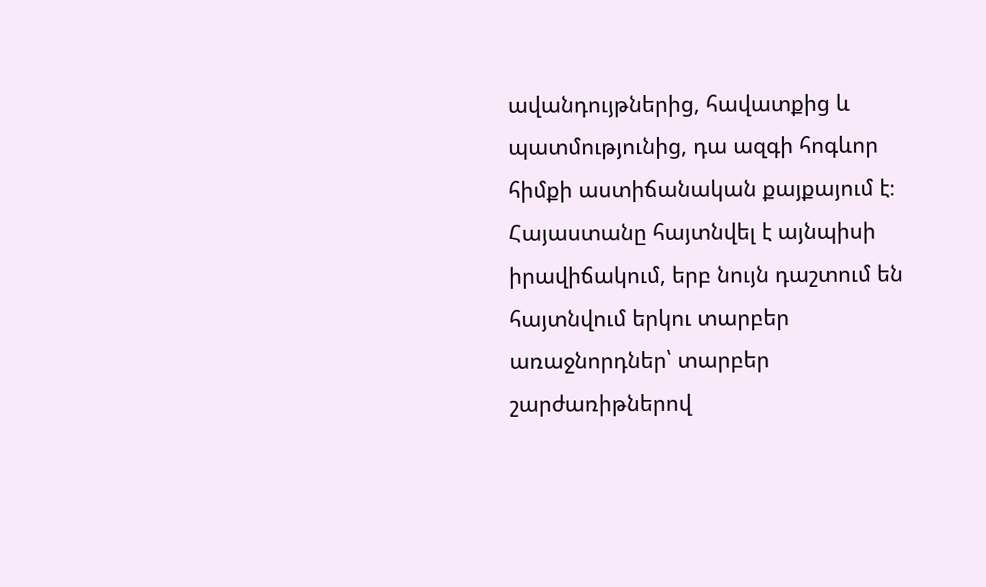ավանդույթներից, հավատքից և պատմությունից, դա ազգի հոգևոր հիմքի աստիճանական քայքայում է։ Հայաստանը հայտնվել է այնպիսի իրավիճակում, երբ նույն դաշտում են հայտնվում երկու տարբեր առաջնորդներ՝ տարբեր շարժառիթներով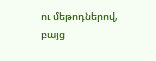ու մեթոդներով, բայց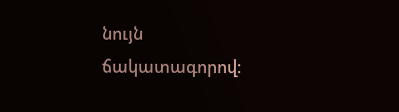նույն ճակատագորով։